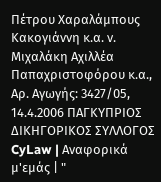Πέτρου Χαραλάμπους Κακογιάννη κ.α. ν. Μιχαλάκη Αχιλλέα Παπαχριστοφόρου κ.α., Αρ. Αγωγής: 3427/05, 14.4.2006 ΠΑΓΚΥΠΡΙΟΣ ΔΙΚΗΓΟΡΙΚΟΣ ΣΥΛΛΟΓΟΣ CyLaw | Αναφορικά μ'εμάς | "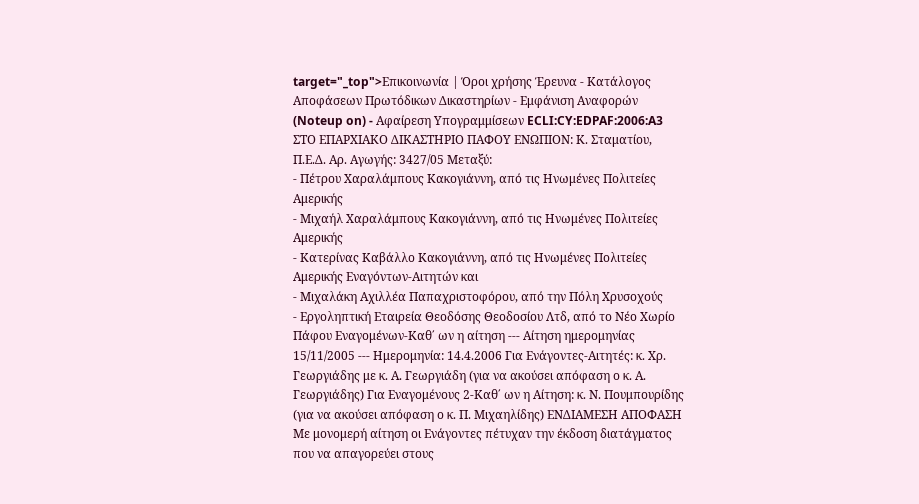target="_top">Επικοινωνία | Όροι χρήσης Έρευνα - Κατάλογος Αποφάσεων Πρωτόδικων Δικαστηρίων - Εμφάνιση Αναφορών (Noteup on) - Αφαίρεση Υπογραμμίσεων ECLI:CY:EDPAF:2006:A3 ΣΤΟ ΕΠΑΡΧΙΑΚΟ ΔΙΚΑΣΤΗΡΙΟ ΠΑΦΟΥ ΕΝΩΠΙΟΝ: Κ. Σταματίου, Π.Ε.Δ. Αρ. Αγωγής: 3427/05 Μεταξύ:
- Πέτρου Χαραλάμπους Κακογιάννη, από τις Ηνωμένες Πολιτείες Αμερικής
- Μιχαήλ Χαραλάμπους Κακογιάννη, από τις Ηνωμένες Πολιτείες Αμερικής
- Κατερίνας Καβάλλο Κακογιάννη, από τις Ηνωμένες Πολιτείες Αμερικής Εναγόντων-Αιτητών και
- Μιχαλάκη Αχιλλέα Παπαχριστοφόρου, από την Πόλη Χρυσοχούς
- Εργοληπτική Εταιρεία Θεοδόσης Θεοδοσίου Λτδ, από το Νέο Χωρίο Πάφου Εναγομένων-Καθ΄ ων η αίτηση --- Αίτηση ημερομηνίας 15/11/2005 --- Ημερομηνία: 14.4.2006 Για Ενάγοντες-Αιτητές: κ. Χρ. Γεωργιάδης με κ. Α. Γεωργιάδη (για να ακούσει απόφαση ο κ. Α. Γεωργιάδης) Για Εναγομένους 2-Καθ΄ ων η Αίτηση: κ. Ν. Πουμπουρίδης (για να ακούσει απόφαση ο κ. Π. Μιχαηλίδης) ΕΝΔΙΑΜΕΣΗ ΑΠΟΦΑΣΗ Με μονομερή αίτηση οι Ενάγοντες πέτυχαν την έκδοση διατάγματος που να απαγορεύει στους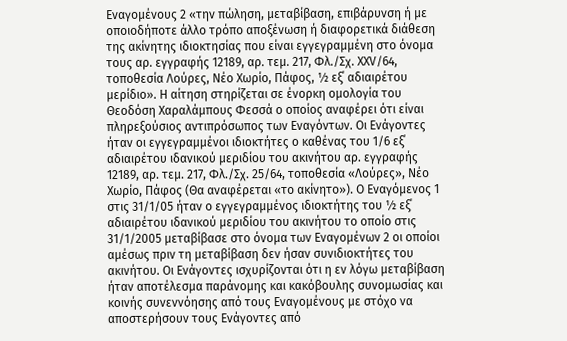Εναγομένους 2 «την πώληση, μεταβίβαση, επιβάρυνση ή με οποιοδήποτε άλλο τρόπο αποξένωση ή διαφορετικά διάθεση της ακίνητης ιδιοκτησίας που είναι εγγεγραμμένη στο όνομα τους αρ. εγγραφής 12189, αρ. τεμ. 217, Φλ./Σχ. ΧΧV/64, τοποθεσία Λούρες, Νέο Χωρίο, Πάφος, ½ εξ΄ αδιαιρέτου μερίδιο». Η αίτηση στηρίζεται σε ένορκη ομολογία του Θεοδόση Χαραλάμπους Φεσσά ο οποίος αναφέρει ότι είναι πληρεξούσιος αντιπρόσωπος των Εναγόντων. Οι Ενάγοντες ήταν οι εγγεγραμμένοι ιδιοκτήτες ο καθένας του 1/6 εξ΄ αδιαιρέτου ιδανικού μεριδίου του ακινήτου αρ. εγγραφής 12189, αρ. τεμ. 217, Φλ./Σχ. 25/64, τοποθεσία «Λούρες», Νέο Χωρίο, Πάφος (Θα αναφέρεται «το ακίνητο»). Ο Εναγόμενος 1 στις 31/1/05 ήταν ο εγγεγραμμένος ιδιοκτήτης του ½ εξ΄ αδιαιρέτου ιδανικού μεριδίου του ακινήτου το οποίο στις 31/1/2005 μεταβίβασε στο όνομα των Εναγομένων 2 οι οποίοι αμέσως πριν τη μεταβίβαση δεν ήσαν συνιδιοκτήτες του ακινήτου. Οι Ενάγοντες ισχυρίζονται ότι η εν λόγω μεταβίβαση ήταν αποτέλεσμα παράνομης και κακόβουλης συνομωσίας και κοινής συνεννόησης από τους Εναγομένους με στόχο να αποστερήσουν τους Ενάγοντες από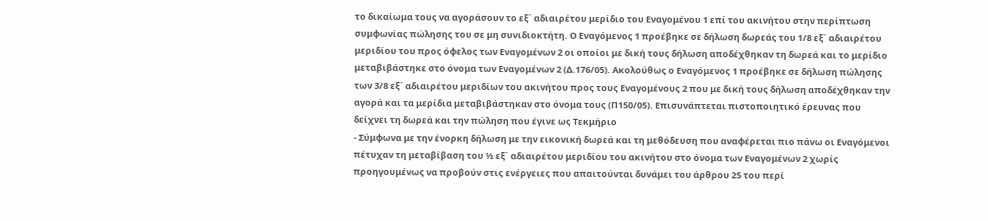το δικαίωμα τους να αγοράσουν το εξ΄ αδιαιρέτου μερίδιο του Εναγομένου 1 επί του ακινήτου στην περίπτωση συμφωνίας πώλησης του σε μη συνιδιοκτήτη. Ο Εναγόμενος 1 προέβηκε σε δήλωση δωρεάς του 1/8 εξ΄ αδιαιρέτου μεριδίου του προς όφελος των Εναγομένων 2 οι οποίοι με δική τους δήλωση αποδέχθηκαν τη δωρεά και το μερίδιο μεταβιβάστηκε στο όνομα των Εναγομένων 2 (Δ.176/05). Ακολούθως ο Εναγόμενος 1 προέβηκε σε δήλωση πώλησης των 3/8 εξ΄ αδιαιρέτου μεριδίων του ακινήτου προς τους Εναγομένους 2 που με δική τους δήλωση αποδέχθηκαν την αγορά και τα μερίδια μεταβιβάστηκαν στο όνομα τους (Π150/05). Επισυνάπτεται πιστοποιητικό έρευνας που δείχνει τη δωρεά και την πώληση που έγινε ως Τεκμήριο
- Σύμφωνα με την ένορκη δήλωση με την εικονική δωρεά και τη μεθόδευση που αναφέρεται πιο πάνω οι Εναγόμενοι πέτυχαν τη μεταβίβαση του ½ εξ΄ αδιαιρέτου μεριδίου του ακινήτου στο όνομα των Εναγομένων 2 χωρίς προηγουμένως να προβούν στις ενέργειες που απαιτούνται δυνάμει του άρθρου 25 του περί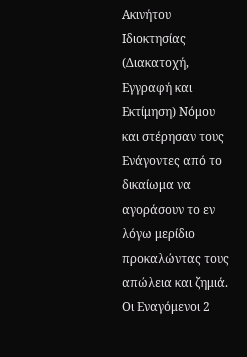Ακινήτου Ιδιοκτησίας (Διακατοχή, Εγγραφή και Εκτίμηση) Νόμου και στέρησαν τους Ενάγοντες από το δικαίωμα να αγοράσουν το εν λόγω μερίδιο προκαλώντας τους απώλεια και ζημιά. Οι Εναγόμενοι 2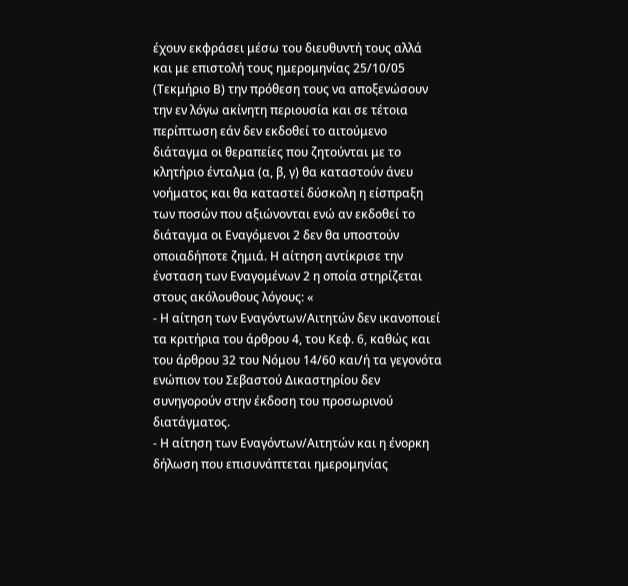έχουν εκφράσει μέσω του διευθυντή τους αλλά και με επιστολή τους ημερομηνίας 25/10/05 (Τεκμήριο Β) την πρόθεση τους να αποξενώσουν την εν λόγω ακίνητη περιουσία και σε τέτοια περίπτωση εάν δεν εκδοθεί το αιτούμενο διάταγμα οι θεραπείες που ζητούνται με το κλητήριο ένταλμα (α, β, γ) θα καταστούν άνευ νοήματος και θα καταστεί δύσκολη η είσπραξη των ποσών που αξιώνονται ενώ αν εκδοθεί το διάταγμα οι Εναγόμενοι 2 δεν θα υποστούν οποιαδήποτε ζημιά. Η αίτηση αντίκρισε την ένσταση των Εναγομένων 2 η οποία στηρίζεται στους ακόλουθους λόγους: «
- Η αίτηση των Εναγόντων/Αιτητών δεν ικανοποιεί τα κριτήρια του άρθρου 4, του Κεφ. 6, καθώς και του άρθρου 32 του Νόμου 14/60 και/ή τα γεγονότα ενώπιον του Σεβαστού Δικαστηρίου δεν συνηγορούν στην έκδοση του προσωρινού διατάγματος.
- Η αίτηση των Εναγόντων/Αιτητών και η ένορκη δήλωση που επισυνάπτεται ημερομηνίας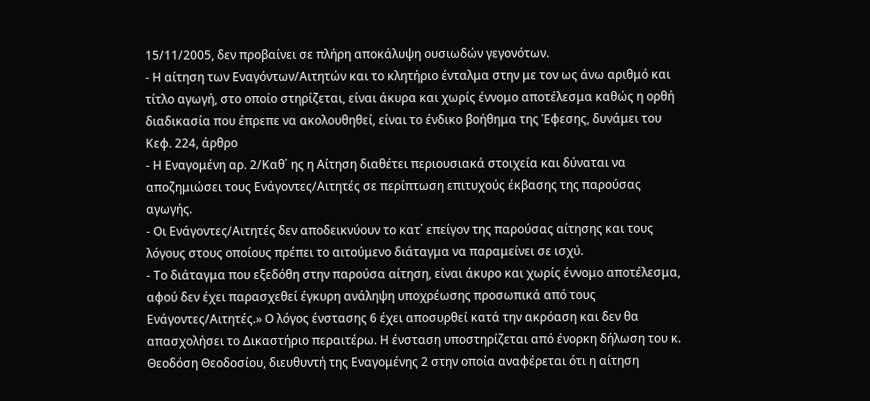15/11/2005, δεν προβαίνει σε πλήρη αποκάλυψη ουσιωδών γεγονότων.
- Η αίτηση των Εναγόντων/Αιτητών και το κλητήριο ένταλμα στην με τον ως άνω αριθμό και τίτλο αγωγή, στο οποίο στηρίζεται, είναι άκυρα και χωρίς έννομο αποτέλεσμα καθώς η ορθή διαδικασία που έπρεπε να ακολουθηθεί, είναι το ένδικο βοήθημα της Έφεσης, δυνάμει του Κεφ. 224, άρθρο
- Η Εναγομένη αρ. 2/Καθ΄ ης η Αίτηση διαθέτει περιουσιακά στοιχεία και δύναται να αποζημιώσει τους Ενάγοντες/Αιτητές σε περίπτωση επιτυχούς έκβασης της παρούσας αγωγής.
- Οι Ενάγοντες/Αιτητές δεν αποδεικνύουν το κατ΄ επείγον της παρούσας αίτησης και τους λόγους στους οποίους πρέπει το αιτούμενο διάταγμα να παραμείνει σε ισχύ.
- Το διάταγμα που εξεδόθη στην παρούσα αίτηση, είναι άκυρο και χωρίς έννομο αποτέλεσμα, αφού δεν έχει παρασχεθεί έγκυρη ανάληψη υποχρέωσης προσωπικά από τους Ενάγοντες/Αιτητές.» Ο λόγος ένστασης 6 έχει αποσυρθεί κατά την ακρόαση και δεν θα απασχολήσει το Δικαστήριο περαιτέρω. Η ένσταση υποστηρίζεται από ένορκη δήλωση του κ. Θεοδόση Θεοδοσίου, διευθυντή της Εναγομένης 2 στην οποία αναφέρεται ότι η αίτηση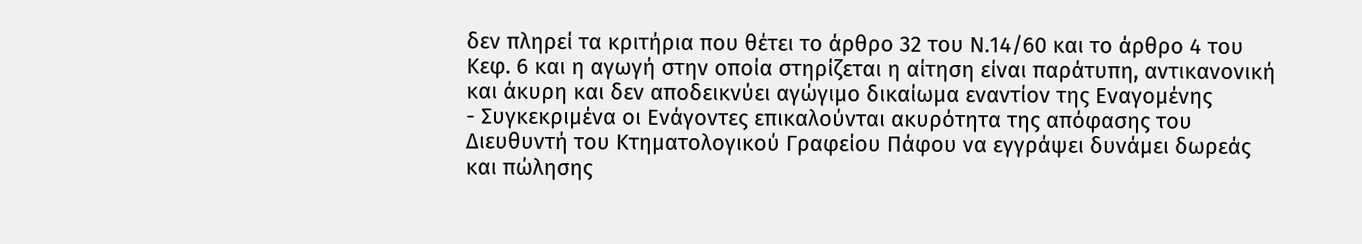δεν πληρεί τα κριτήρια που θέτει το άρθρο 32 του Ν.14/60 και το άρθρο 4 του Κεφ. 6 και η αγωγή στην οποία στηρίζεται η αίτηση είναι παράτυπη, αντικανονική και άκυρη και δεν αποδεικνύει αγώγιμο δικαίωμα εναντίον της Εναγομένης
- Συγκεκριμένα οι Ενάγοντες επικαλούνται ακυρότητα της απόφασης του Διευθυντή του Κτηματολογικού Γραφείου Πάφου να εγγράψει δυνάμει δωρεάς και πώλησης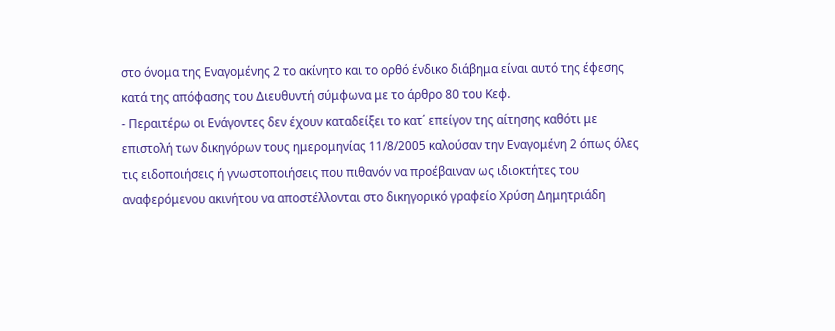στο όνομα της Εναγομένης 2 το ακίνητο και το ορθό ένδικο διάβημα είναι αυτό της έφεσης κατά της απόφασης του Διευθυντή σύμφωνα με το άρθρο 80 του Κεφ.
- Περαιτέρω οι Ενάγοντες δεν έχουν καταδείξει το κατ΄ επείγον της αίτησης καθότι με επιστολή των δικηγόρων τους ημερομηνίας 11/8/2005 καλούσαν την Εναγομένη 2 όπως όλες τις ειδοποιήσεις ή γνωστοποιήσεις που πιθανόν να προέβαιναν ως ιδιοκτήτες του αναφερόμενου ακινήτου να αποστέλλονται στο δικηγορικό γραφείο Χρύση Δημητριάδη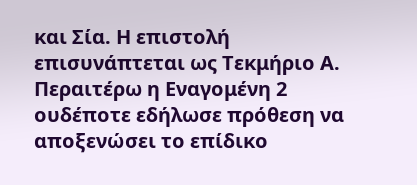και Σία. Η επιστολή επισυνάπτεται ως Τεκμήριο Α. Περαιτέρω η Εναγομένη 2 ουδέποτε εδήλωσε πρόθεση να αποξενώσει το επίδικο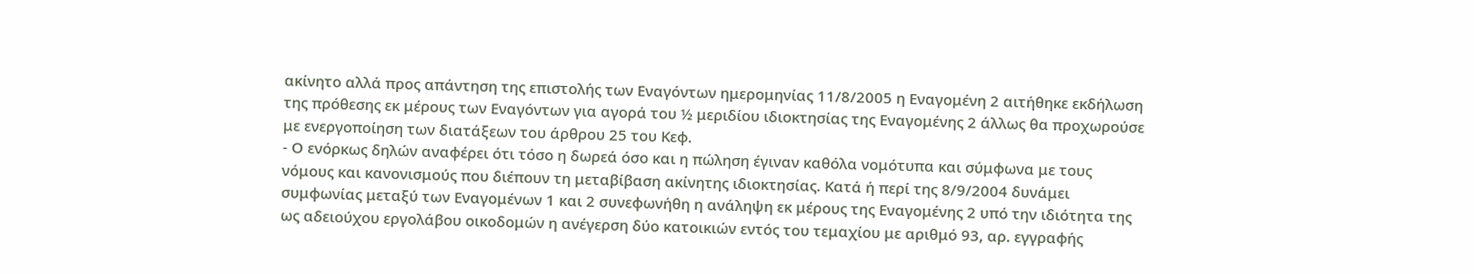ακίνητο αλλά προς απάντηση της επιστολής των Εναγόντων ημερομηνίας 11/8/2005 η Εναγομένη 2 αιτήθηκε εκδήλωση της πρόθεσης εκ μέρους των Εναγόντων για αγορά του ½ μεριδίου ιδιοκτησίας της Εναγομένης 2 άλλως θα προχωρούσε με ενεργοποίηση των διατάξεων του άρθρου 25 του Κεφ.
- Ο ενόρκως δηλών αναφέρει ότι τόσο η δωρεά όσο και η πώληση έγιναν καθόλα νομότυπα και σύμφωνα με τους νόμους και κανονισμούς που διέπουν τη μεταβίβαση ακίνητης ιδιοκτησίας. Κατά ή περί της 8/9/2004 δυνάμει συμφωνίας μεταξύ των Εναγομένων 1 και 2 συνεφωνήθη η ανάληψη εκ μέρους της Εναγομένης 2 υπό την ιδιότητα της ως αδειούχου εργολάβου οικοδομών η ανέγερση δύο κατοικιών εντός του τεμαχίου με αριθμό 93, αρ. εγγραφής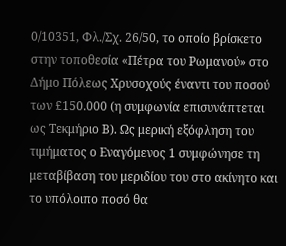0/10351, Φλ./Σχ. 26/50, το οποίο βρίσκετο στην τοποθεσία «Πέτρα του Ρωμανού» στο Δήμο Πόλεως Χρυσοχούς έναντι του ποσού των £150.000 (η συμφωνία επισυνάπτεται ως Τεκμήριο Β). Ως μερική εξόφληση του τιμήματος ο Εναγόμενος 1 συμφώνησε τη μεταβίβαση του μεριδίου του στο ακίνητο και το υπόλοιπο ποσό θα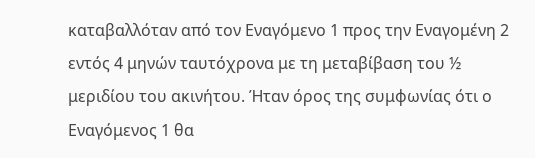καταβαλλόταν από τον Εναγόμενο 1 προς την Εναγομένη 2 εντός 4 μηνών ταυτόχρονα με τη μεταβίβαση του ½ μεριδίου του ακινήτου. Ήταν όρος της συμφωνίας ότι ο Εναγόμενος 1 θα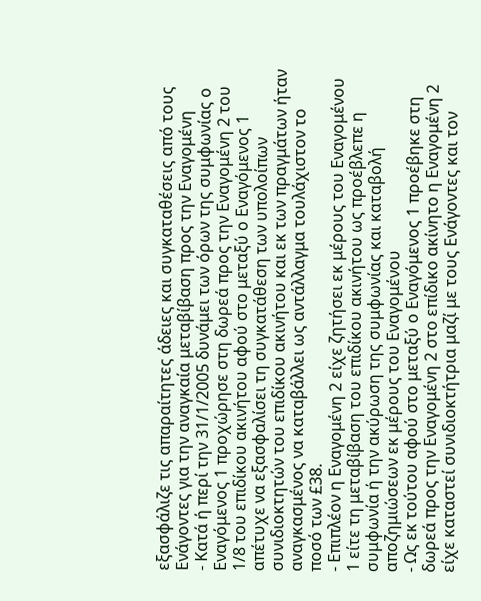εξασφάλιζε τις απαραίτητες άδειες και συγκαταθέσεις από τους Ενάγοντες για την αναγκαία μεταβίβαση προς την Εναγομένη
- Κατά ή περί την 31/1/2005 δυνάμει των όρων της συμφωνίας ο Εναγόμενος 1 προχώρησε στη δωρεά προς την Εναγομένη 2 του 1/8 του επιδίκου ακινήτου αφού στο μεταξύ ο Εναγόμενος 1 απέτυχε να εξασφαλίσει τη συγκατάθεση των υπολοίπων συνιδιοκτητών του επιδίκου ακινήτου και εκ των πραγμάτων ήταν αναγκασμένος να καταβάλλει ως αντάλλαγμα τουλάχιστον το ποσό των £38.
- Επιπλέον η Εναγομένη 2 είχε ζητήσει εκ μέρους του Εναγομένου 1 είτε τη μεταβίβαση του επιδίκου ακινήτου ως προέβλεπε η συμφωνία ή την ακύρωση της συμφωνίας και καταβολή αποζημιώσεων εκ μέρους του Εναγομένου
- Ως εκ τούτου αφού στο μεταξύ ο Εναγόμενος 1 προέβηκε στη δωρεά προς την Εναγομένη 2 στο επίδικο ακίνητο η Εναγομένη 2 είχε καταστεί συνιδιοκτήτρια μαζί με τους Ενάγοντες και τον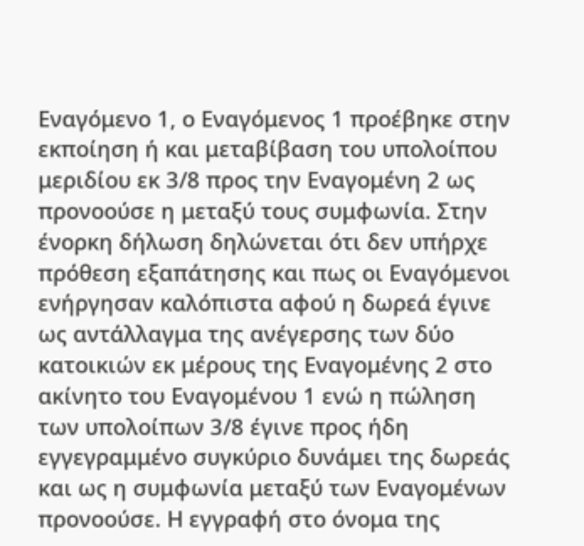Εναγόμενο 1, ο Εναγόμενος 1 προέβηκε στην εκποίηση ή και μεταβίβαση του υπολοίπου μεριδίου εκ 3/8 προς την Εναγομένη 2 ως προνοούσε η μεταξύ τους συμφωνία. Στην ένορκη δήλωση δηλώνεται ότι δεν υπήρχε πρόθεση εξαπάτησης και πως οι Εναγόμενοι ενήργησαν καλόπιστα αφού η δωρεά έγινε ως αντάλλαγμα της ανέγερσης των δύο κατοικιών εκ μέρους της Εναγομένης 2 στο ακίνητο του Εναγομένου 1 ενώ η πώληση των υπολοίπων 3/8 έγινε προς ήδη εγγεγραμμένο συγκύριο δυνάμει της δωρεάς και ως η συμφωνία μεταξύ των Εναγομένων προνοούσε. Η εγγραφή στο όνομα της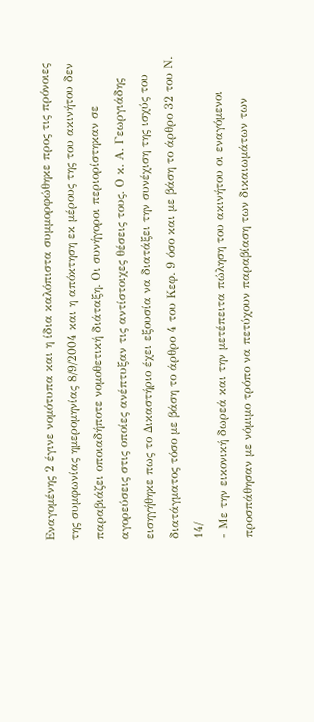Εναγομένης 2 έγινε νομότυπα και η ίδια καλόπιστα συμμορφώθηκε προς τις πρόνοιες της συμφωνίας ημερομηνίας 8/9/2004 και η απόκτηση εκ μέρους της του ακινήτου δεν παραβιάζει οποιαδήποτε νομοθετική διάταξη. Οι συνήγοροι περιορίστηκαν σε αγορεύσεις στις οποίες ανέπτυξαν τις αντίστοιχες θέσεις τους. Ο κ. Α. Γεωργιάδης εισηγήθηκε πως το Δικαστήριο έχει εξουσία να διατάξει την συνέχιση της ισχύς του διατάγματος τόσο με βάση το άρθρο 4 του Κεφ. 9 όσο και με βάση το άρθρο 32 του Ν. 14/
- Με την εικονική δωρεά και την μετέπειτα πώληση του ακινήτου οι εναγόμενοι προσπάθησαν με νόμιμο τρόπο να πετύχουν παραβίαση των δικαιωμάτων των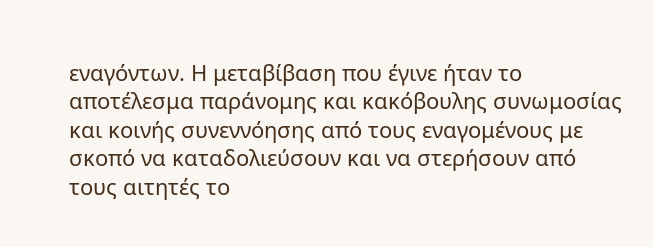εναγόντων. Η μεταβίβαση που έγινε ήταν το αποτέλεσμα παράνομης και κακόβουλης συνωμοσίας και κοινής συνεννόησης από τους εναγομένους με σκοπό να καταδολιεύσουν και να στερήσουν από τους αιτητές το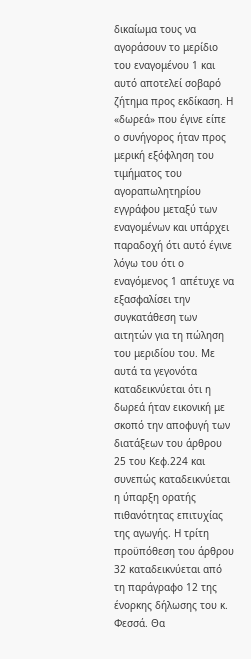δικαίωμα τους να αγοράσουν το μερίδιο του εναγομένου 1 και αυτό αποτελεί σοβαρό ζήτημα προς εκδίκαση. Η «δωρεά» που έγινε είπε ο συνήγορος ήταν προς μερική εξόφληση του τιμήματος του αγοραπωλητηρίου εγγράφου μεταξύ των εναγομένων και υπάρχει παραδοχή ότι αυτό έγινε λόγω του ότι ο εναγόμενος 1 απέτυχε να εξασφαλίσει την συγκατάθεση των αιτητών για τη πώληση του μεριδίου του. Με αυτά τα γεγονότα καταδεικνύεται ότι η δωρεά ήταν εικονική με σκοπό την αποφυγή των διατάξεων του άρθρου 25 του Κεφ.224 και συνεπώς καταδεικνύεται η ύπαρξη ορατής πιθανότητας επιτυχίας της αγωγής. Η τρίτη προϋπόθεση του άρθρου 32 καταδεικνύεται από τη παράγραφο 12 της ένορκης δήλωσης του κ. Φεσσά. Θα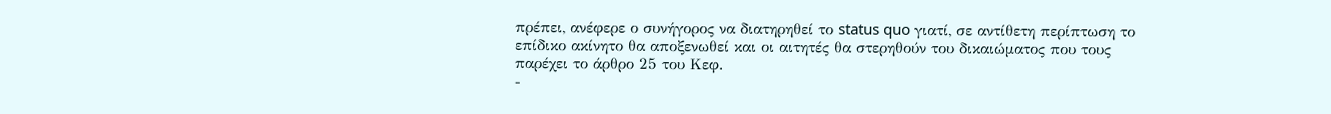πρέπει, ανέφερε ο συνήγορος να διατηρηθεί το status quo γιατί, σε αντίθετη περίπτωση το επίδικο ακίνητο θα αποξενωθεί και οι αιτητές θα στερηθούν του δικαιώματος που τους παρέχει το άρθρο 25 του Κεφ.
-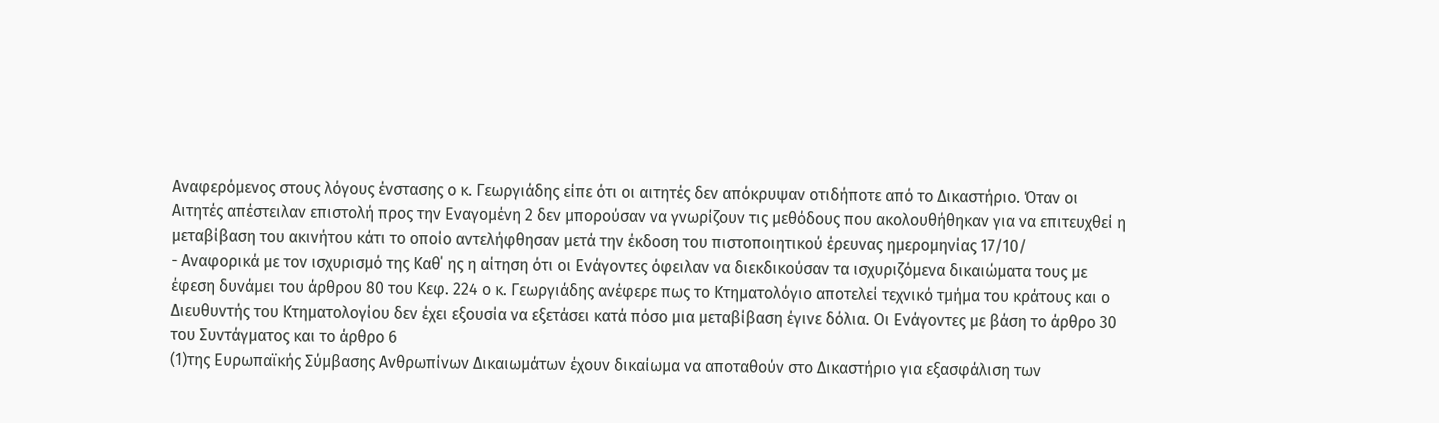Αναφερόμενος στους λόγους ένστασης ο κ. Γεωργιάδης είπε ότι οι αιτητές δεν απόκρυψαν οτιδήποτε από το Δικαστήριο. Όταν οι Αιτητές απέστειλαν επιστολή προς την Εναγομένη 2 δεν μπορούσαν να γνωρίζουν τις μεθόδους που ακολουθήθηκαν για να επιτευχθεί η μεταβίβαση του ακινήτου κάτι το οποίο αντελήφθησαν μετά την έκδοση του πιστοποιητικού έρευνας ημερομηνίας 17/10/
- Αναφορικά με τον ισχυρισμό της Καθ΄ ης η αίτηση ότι οι Ενάγοντες όφειλαν να διεκδικούσαν τα ισχυριζόμενα δικαιώματα τους με έφεση δυνάμει του άρθρου 80 του Κεφ. 224 ο κ. Γεωργιάδης ανέφερε πως το Κτηματολόγιο αποτελεί τεχνικό τμήμα του κράτους και ο Διευθυντής του Κτηματολογίου δεν έχει εξουσία να εξετάσει κατά πόσο μια μεταβίβαση έγινε δόλια. Οι Ενάγοντες με βάση το άρθρο 30 του Συντάγματος και το άρθρο 6
(1)της Ευρωπαϊκής Σύμβασης Ανθρωπίνων Δικαιωμάτων έχουν δικαίωμα να αποταθούν στο Δικαστήριο για εξασφάλιση των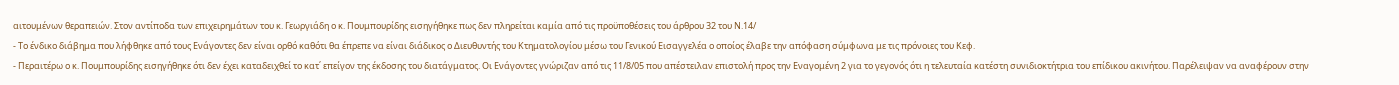αιτουμένων θεραπειών. Στον αντίποδα των επιχειρημάτων του κ. Γεωργιάδη ο κ. Πουμπουρίδης εισηγήθηκε πως δεν πληρείται καμία από τις προϋποθέσεις του άρθρου 32 του Ν.14/
- Το ένδικο διάβημα που λήφθηκε από τους Ενάγοντες δεν είναι ορθό καθότι θα έπρεπε να είναι διάδικος ο Διευθυντής του Κτηματολογίου μέσω του Γενικού Εισαγγελέα ο οποίος έλαβε την απόφαση σύμφωνα με τις πρόνοιες του Κεφ.
- Περαιτέρω ο κ. Πουμπουρίδης εισηγήθηκε ότι δεν έχει καταδειχθεί το κατ΄ επείγον της έκδοσης του διατάγματος. Οι Ενάγοντες γνώριζαν από τις 11/8/05 που απέστειλαν επιστολή προς την Εναγομένη 2 για το γεγονός ότι η τελευταία κατέστη συνιδιοκτήτρια του επίδικου ακινήτου. Παρέλειψαν να αναφέρουν στην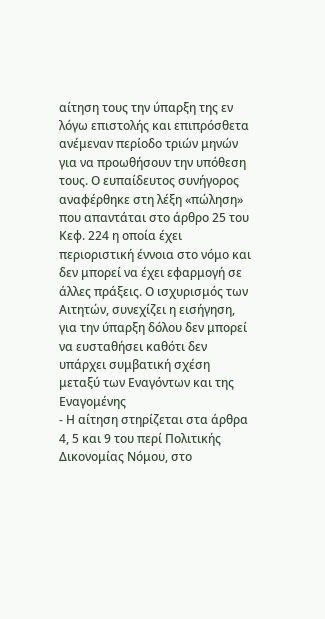αίτηση τους την ύπαρξη της εν λόγω επιστολής και επιπρόσθετα ανέμεναν περίοδο τριών μηνών για να προωθήσουν την υπόθεση τους. Ο ευπαίδευτος συνήγορος αναφέρθηκε στη λέξη «πώληση» που απαντάται στο άρθρο 25 του Κεφ. 224 η οποία έχει περιοριστική έννοια στο νόμο και δεν μπορεί να έχει εφαρμογή σε άλλες πράξεις. Ο ισχυρισμός των Αιτητών, συνεχίζει η εισήγηση, για την ύπαρξη δόλου δεν μπορεί να ευσταθήσει καθότι δεν υπάρχει συμβατική σχέση μεταξύ των Εναγόντων και της Εναγομένης
- Η αίτηση στηρίζεται στα άρθρα 4, 5 και 9 του περί Πολιτικής Δικονομίας Νόμου, στο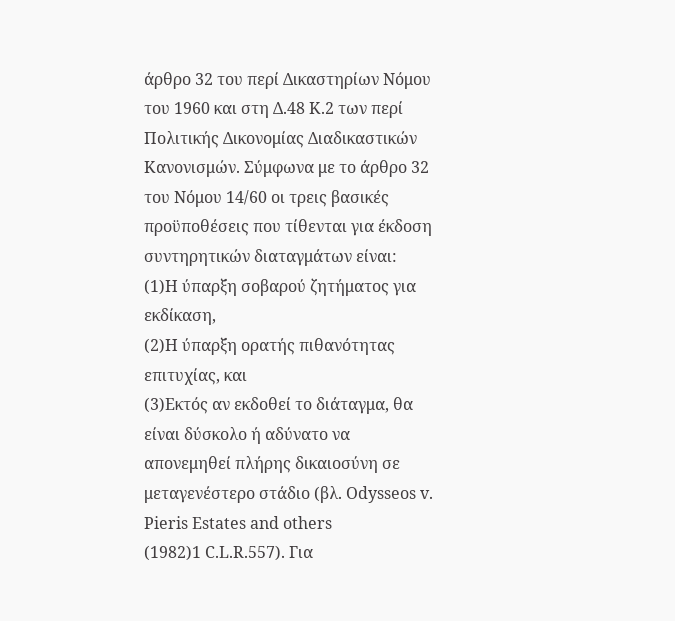άρθρο 32 του περί Δικαστηρίων Νόμου του 1960 και στη Δ.48 Κ.2 των περί Πολιτικής Δικονομίας Διαδικαστικών Κανονισμών. Σύμφωνα με το άρθρο 32 του Νόμου 14/60 οι τρεις βασικές προϋποθέσεις που τίθενται για έκδοση συντηρητικών διαταγμάτων είναι:
(1)Η ύπαρξη σοβαρού ζητήματος για εκδίκαση,
(2)Η ύπαρξη ορατής πιθανότητας επιτυχίας, και
(3)Εκτός αν εκδοθεί το διάταγμα, θα είναι δύσκολο ή αδύνατο να απονεμηθεί πλήρης δικαιοσύνη σε μεταγενέστερο στάδιο (βλ. Odysseos v. Pieris Estates and others
(1982)1 C.L.R.557). Για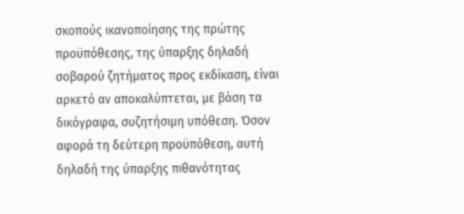σκοπούς ικανοποίησης της πρώτης προϋπόθεσης, της ύπαρξης δηλαδή σοβαρού ζητήματος προς εκδίκαση, είναι αρκετό αν αποκαλύπτεται, με βάση τα δικόγραφα, συζητήσιμη υπόθεση. Όσον αφορά τη δεύτερη προϋπόθεση, αυτή δηλαδή της ύπαρξης πιθανότητας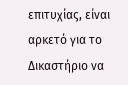επιτυχίας, είναι αρκετό για το Δικαστήριο να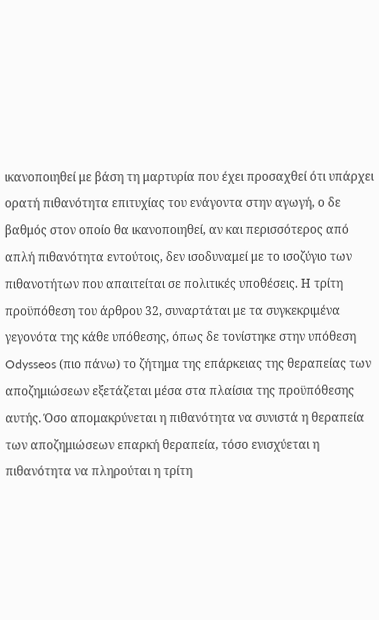ικανοποιηθεί με βάση τη μαρτυρία που έχει προσαχθεί ότι υπάρχει ορατή πιθανότητα επιτυχίας του ενάγοντα στην αγωγή, ο δε βαθμός στον οποίο θα ικανοποιηθεί, αν και περισσότερος από απλή πιθανότητα εντούτοις, δεν ισοδυναμεί με το ισοζύγιο των πιθανοτήτων που απαιτείται σε πολιτικές υποθέσεις. Η τρίτη προϋπόθεση του άρθρου 32, συναρτάται με τα συγκεκριμένα γεγονότα της κάθε υπόθεσης, όπως δε τονίστηκε στην υπόθεση Odysseos (πιο πάνω) το ζήτημα της επάρκειας της θεραπείας των αποζημιώσεων εξετάζεται μέσα στα πλαίσια της προϋπόθεσης αυτής. Όσο απομακρύνεται η πιθανότητα να συνιστά η θεραπεία των αποζημιώσεων επαρκή θεραπεία, τόσο ενισχύεται η πιθανότητα να πληρούται η τρίτη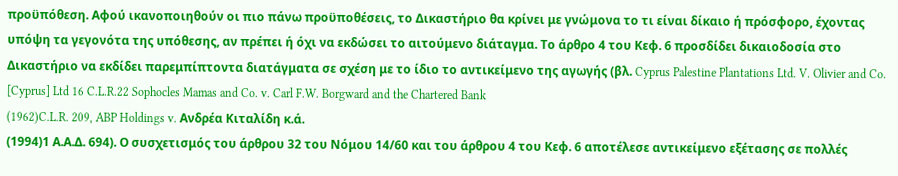προϋπόθεση. Αφού ικανοποιηθούν οι πιο πάνω προϋποθέσεις, το Δικαστήριο θα κρίνει με γνώμονα το τι είναι δίκαιο ή πρόσφορο, έχοντας υπόψη τα γεγονότα της υπόθεσης, αν πρέπει ή όχι να εκδώσει το αιτούμενο διάταγμα. Το άρθρο 4 του Κεφ. 6 προσδίδει δικαιοδοσία στο Δικαστήριο να εκδίδει παρεμπίπτοντα διατάγματα σε σχέση με το ίδιο το αντικείμενο της αγωγής (βλ. Cyprus Palestine Plantations Ltd. V. Olivier and Co. [Cyprus] Ltd 16 C.L.R.22 Sophocles Mamas and Co. v. Carl F.W. Borgward and the Chartered Bank
(1962)C.L.R. 209, ABP Holdings v. Ανδρέα Κιταλίδη κ.ά.
(1994)1 Α.Α.Δ. 694). Ο συσχετισμός του άρθρου 32 του Νόμου 14/60 και του άρθρου 4 του Κεφ. 6 αποτέλεσε αντικείμενο εξέτασης σε πολλές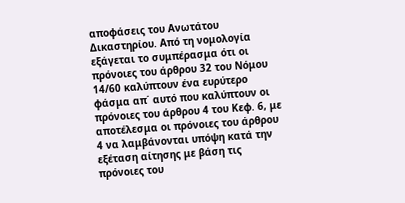αποφάσεις του Ανωτάτου Δικαστηρίου. Από τη νομολογία εξάγεται το συμπέρασμα ότι οι πρόνοιες του άρθρου 32 του Νόμου 14/60 καλύπτουν ένα ευρύτερο φάσμα απ΄ αυτό που καλύπτουν οι πρόνοιες του άρθρου 4 του Κεφ. 6, με αποτέλεσμα οι πρόνοιες του άρθρου 4 να λαμβάνονται υπόψη κατά την εξέταση αίτησης με βάση τις πρόνοιες του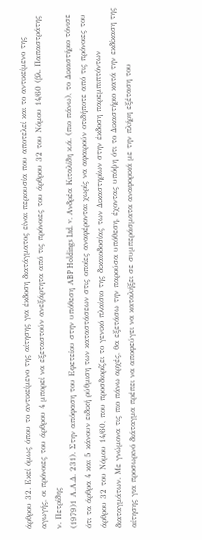άρθρου 32. Εκεί όμως όπου το αντικείμενο της αίτησης για έκδοση διατάγματος είναι περιουσία που αποτελεί και το αντικείμενο της αγωγής, οι πρόνοιες του άρθρου 4 μπορεί να εξεταστούν ανεξάρτητα από τις πρόνοιες του άρθρου 32 του Νόμου 14/60 (βλ. Παπαστράτης ν. Πετρίδης
(1979)1 Α.Α.Δ. 231). Στην απόφαση του Εφετείου στην υπόθεση ΑBP Holdings Ltd. v. Ανδρέα Κιταλίδη κ.ά. (πιο πάνω), το Δικαστήριο τόνισε ότι τα άρθρα 4 και 5 κάνουν ειδική ρύθμιση των καταστάσεων στις οποίες αναφέρονται χωρίς να αφαιρούν οτιδήποτε από τις πρόνοιες του άρθρου 32 του Νόμου 14/60, που προσδιορίζει το γενικό πλαίσιο της δικαιοδοσίας των Δικαστηρίων στην έκδοση παρεμπιπτόντων διαταγμάτων. Με γνώμονα τις πιο πάνω αρχές, θα εξετάσω την παρούσα υπόθεση, έχοντας υπόψη ότι το Δικαστήριο κατά την εκδίκαση της αίτησης για προσωρινό διάταγμα πρέπει να αποφεύγει να καταλήξει σε συμπεράσματα αναφορικά με την πλήρη εξέταση του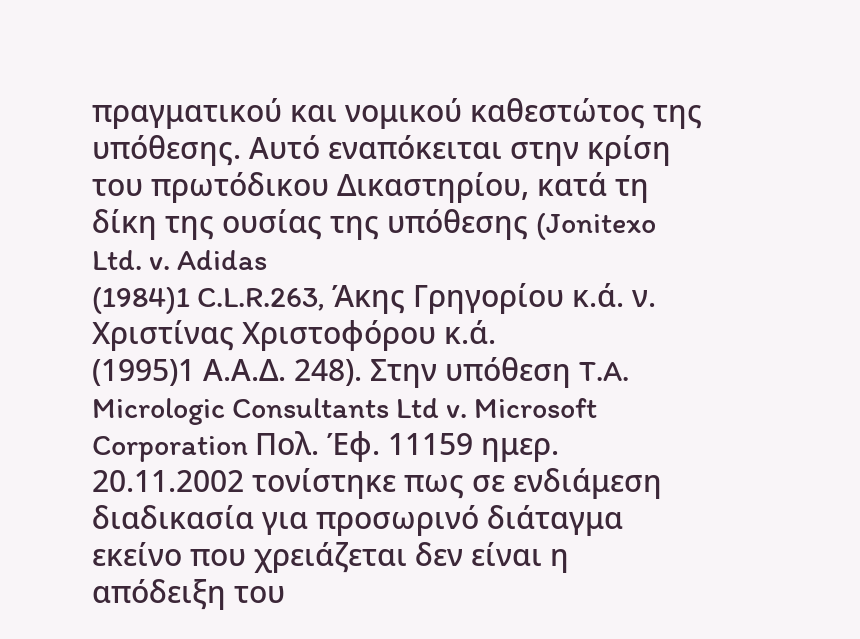πραγματικού και νομικού καθεστώτος της υπόθεσης. Αυτό εναπόκειται στην κρίση του πρωτόδικου Δικαστηρίου, κατά τη δίκη της ουσίας της υπόθεσης (Jonitexo Ltd. v. Adidas
(1984)1 C.L.R.263, Άκης Γρηγορίου κ.ά. ν. Χριστίνας Χριστοφόρου κ.ά.
(1995)1 Α.Α.Δ. 248). Στην υπόθεση T.A. Micrologic Consultants Ltd v. Microsoft Corporation Πολ. Έφ. 11159 ημερ. 20.11.2002 τονίστηκε πως σε ενδιάμεση διαδικασία για προσωρινό διάταγμα εκείνο που χρειάζεται δεν είναι η απόδειξη του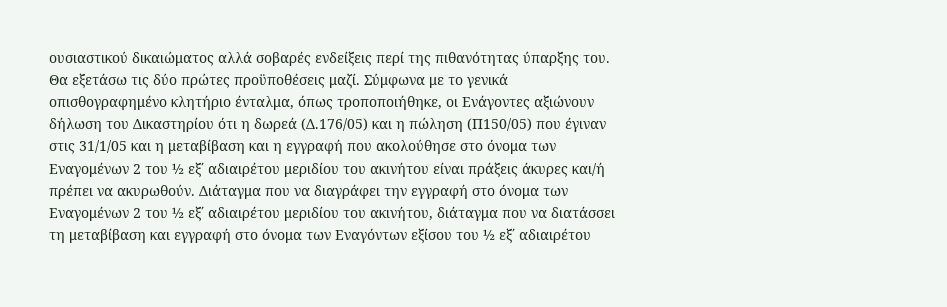ουσιαστικού δικαιώματος αλλά σοβαρές ενδείξεις περί της πιθανότητας ύπαρξης του. Θα εξετάσω τις δύο πρώτες προϋποθέσεις μαζί. Σύμφωνα με το γενικά οπισθογραφημένο κλητήριο ένταλμα, όπως τροποποιήθηκε, οι Ενάγοντες αξιώνουν δήλωση του Δικαστηρίου ότι η δωρεά (Δ.176/05) και η πώληση (Π150/05) που έγιναν στις 31/1/05 και η μεταβίβαση και η εγγραφή που ακολούθησε στο όνομα των Εναγομένων 2 του ½ εξ΄ αδιαιρέτου μεριδίου του ακινήτου είναι πράξεις άκυρες και/ή πρέπει να ακυρωθούν. Διάταγμα που να διαγράφει την εγγραφή στο όνομα των Εναγομένων 2 του ½ εξ΄ αδιαιρέτου μεριδίου του ακινήτου, διάταγμα που να διατάσσει τη μεταβίβαση και εγγραφή στο όνομα των Εναγόντων εξίσου του ½ εξ΄ αδιαιρέτου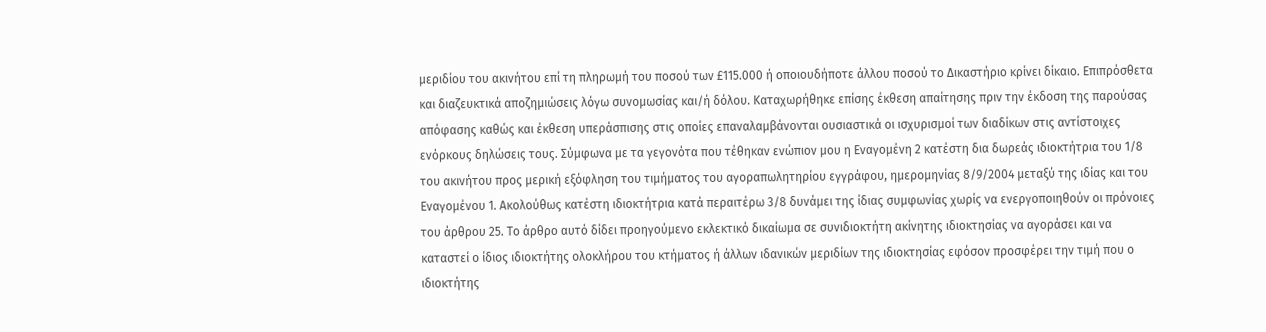μεριδίου του ακινήτου επί τη πληρωμή του ποσού των £115.000 ή οποιουδήποτε άλλου ποσού το Δικαστήριο κρίνει δίκαιο. Επιπρόσθετα και διαζευκτικά αποζημιώσεις λόγω συνομωσίας και/ή δόλου. Καταχωρήθηκε επίσης έκθεση απαίτησης πριν την έκδοση της παρούσας απόφασης καθώς και έκθεση υπεράσπισης στις οποίες επαναλαμβάνονται ουσιαστικά οι ισχυρισμοί των διαδίκων στις αντίστοιχες ενόρκους δηλώσεις τους. Σύμφωνα με τα γεγονότα που τέθηκαν ενώπιον μου η Εναγομένη 2 κατέστη δια δωρεάς ιδιοκτήτρια του 1/8 του ακινήτου προς μερική εξόφληση του τιμήματος του αγοραπωλητηρίου εγγράφου, ημερομηνίας 8/9/2004 μεταξύ της ιδίας και του Εναγομένου 1. Ακολούθως κατέστη ιδιοκτήτρια κατά περαιτέρω 3/8 δυνάμει της ίδιας συμφωνίας χωρίς να ενεργοποιηθούν οι πρόνοιες του άρθρου 25. Το άρθρο αυτό δίδει προηγούμενο εκλεκτικό δικαίωμα σε συνιδιοκτήτη ακίνητης ιδιοκτησίας να αγοράσει και να καταστεί ο ίδιος ιδιοκτήτης ολοκλήρου του κτήματος ή άλλων ιδανικών μεριδίων της ιδιοκτησίας εφόσον προσφέρει την τιμή που ο ιδιοκτήτης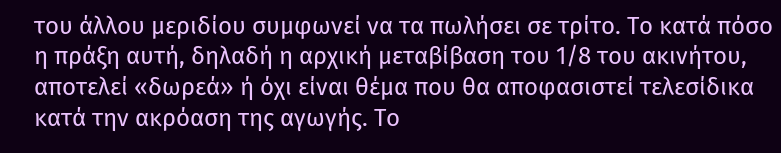του άλλου μεριδίου συμφωνεί να τα πωλήσει σε τρίτο. Το κατά πόσο η πράξη αυτή, δηλαδή η αρχική μεταβίβαση του 1/8 του ακινήτου, αποτελεί «δωρεά» ή όχι είναι θέμα που θα αποφασιστεί τελεσίδικα κατά την ακρόαση της αγωγής. Το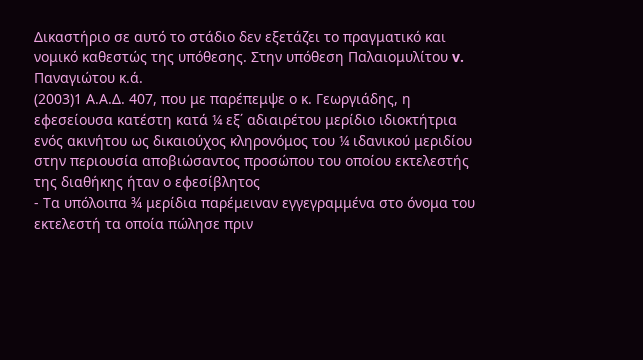Δικαστήριο σε αυτό το στάδιο δεν εξετάζει το πραγματικό και νομικό καθεστώς της υπόθεσης. Στην υπόθεση Παλαιομυλίτου v. Παναγιώτου κ.ά.
(2003)1 Α.Α.Δ. 407, που με παρέπεμψε ο κ. Γεωργιάδης, η εφεσείουσα κατέστη κατά ¼ εξ΄ αδιαιρέτου μερίδιο ιδιοκτήτρια ενός ακινήτου ως δικαιούχος κληρονόμος του ¼ ιδανικού μεριδίου στην περιουσία αποβιώσαντος προσώπου του οποίου εκτελεστής της διαθήκης ήταν ο εφεσίβλητος
- Τα υπόλοιπα ¾ μερίδια παρέμειναν εγγεγραμμένα στο όνομα του εκτελεστή τα οποία πώλησε πριν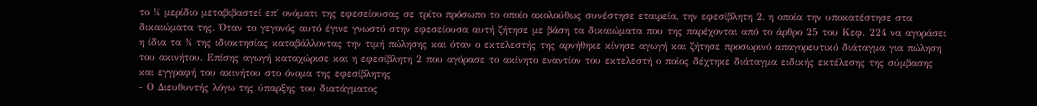το ¼ μερίδιο μεταβιβαστεί επ΄ ονόματι της εφεσείουσας σε τρίτο πρόσωπο το οποίο ακολούθως συνέστησε εταιρεία, την εφεσίβλητη 2, η οποία την υποκατέστησε στα δικαιώματα της. Όταν το γεγονός αυτό έγινε γνωστό στην εφεσείουσα αυτή ζήτησε με βάση τα δικαιώματα που της παρέχονται από το άρθρο 25 του Κεφ. 224 να αγοράσει η ίδια τα ¾ της ιδιοκτησίας καταβάλλοντας την τιμή πώλησης και όταν ο εκτελεστής της αρνήθηκε κίνησε αγωγή και ζήτησε προσωρινό απαγορευτικό διάταγμα για πώληση του ακινήτου. Επίσης αγωγή καταχώρισε και η εφεσίβλητη 2 που αγόρασε το ακίνητο εναντίον του εκτελεστή ο ποίος δέχτηκε διάταγμα ειδικής εκτέλεσης της σύμβασης και εγγραφή του ακινήτου στο όνομα της εφεσίβλητης
- Ο Διευθυντής λόγω της ύπαρξης του διατάγματος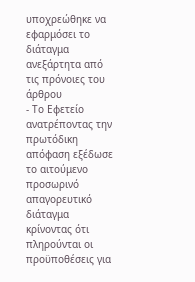υποχρεώθηκε να εφαρμόσει το διάταγμα ανεξάρτητα από τις πρόνοιες του άρθρου
- Το Εφετείο ανατρέποντας την πρωτόδικη απόφαση εξέδωσε το αιτούμενο προσωρινό απαγορευτικό διάταγμα κρίνοντας ότι πληρούνται οι προϋποθέσεις για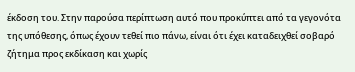έκδοση του. Στην παρούσα περίπτωση αυτό που προκύπτει από τα γεγονότα της υπόθεσης, όπως έχουν τεθεί πιο πάνω, είναι ότι έχει καταδειχθεί σοβαρό ζήτημα προς εκδίκαση και χωρίς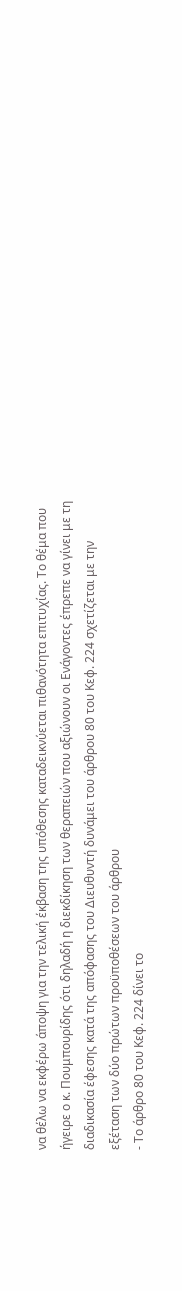να θέλω να εκφέρω άποψη για την τελική έκβαση της υπόθεσης καταδεικνύεται πιθανότητα επιτυχίας. Το θέμα που ήγειρε ο κ. Πουμπουρίδης ότι δηλαδή η διεκδίκηση των θεραπειών που αξιώνουν οι Ενάγοντες έπρεπε να γίνει με τη διαδικασία έφεσης κατά της απόφασης του Διευθυντή δυνάμει του άρθρου 80 του Κεφ. 224 σχετίζεται με την εξέταση των δύο πρώτων προϋποθέσεων του άρθρου
- Το άρθρο 80 του Κεφ. 224 δίνει το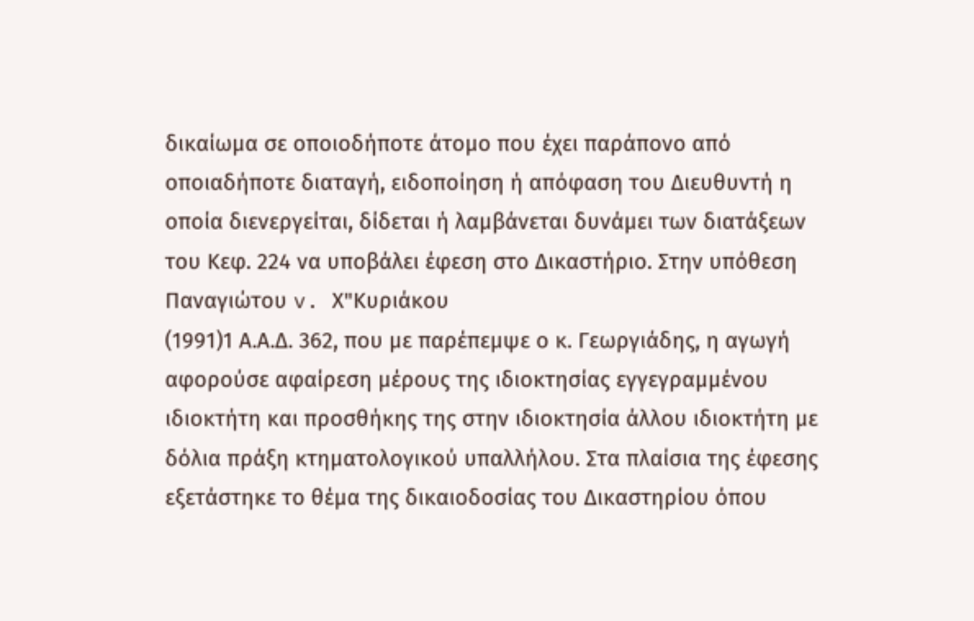δικαίωμα σε οποιοδήποτε άτομο που έχει παράπονο από οποιαδήποτε διαταγή, ειδοποίηση ή απόφαση του Διευθυντή η οποία διενεργείται, δίδεται ή λαμβάνεται δυνάμει των διατάξεων του Κεφ. 224 να υποβάλει έφεση στο Δικαστήριο. Στην υπόθεση Παναγιώτου v. Χ"Κυριάκου
(1991)1 Α.Α.Δ. 362, που με παρέπεμψε ο κ. Γεωργιάδης, η αγωγή αφορούσε αφαίρεση μέρους της ιδιοκτησίας εγγεγραμμένου ιδιοκτήτη και προσθήκης της στην ιδιοκτησία άλλου ιδιοκτήτη με δόλια πράξη κτηματολογικού υπαλλήλου. Στα πλαίσια της έφεσης εξετάστηκε το θέμα της δικαιοδοσίας του Δικαστηρίου όπου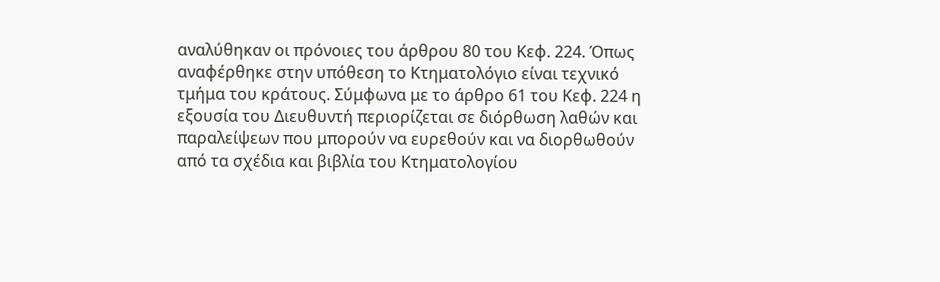αναλύθηκαν οι πρόνοιες του άρθρου 80 του Κεφ. 224. Όπως αναφέρθηκε στην υπόθεση το Κτηματολόγιο είναι τεχνικό τμήμα του κράτους. Σύμφωνα με το άρθρο 61 του Κεφ. 224 η εξουσία του Διευθυντή περιορίζεται σε διόρθωση λαθών και παραλείψεων που μπορούν να ευρεθούν και να διορθωθούν από τα σχέδια και βιβλία του Κτηματολογίου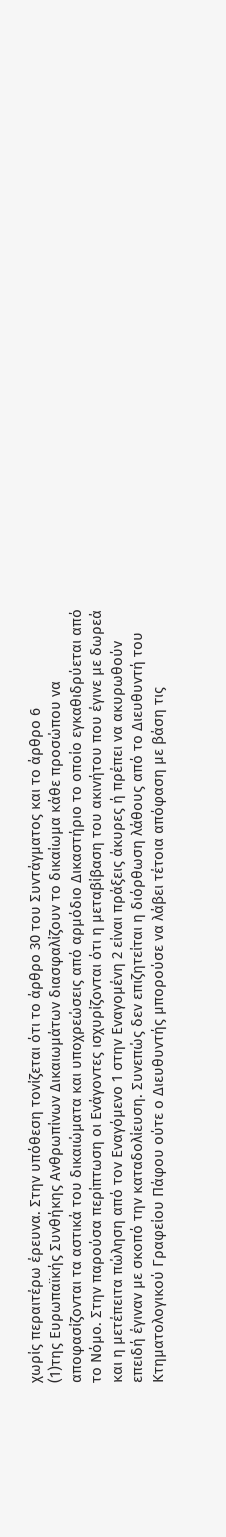χωρίς περαιτέρω έρευνα. Στην υπόθεση τονίζεται ότι το άρθρο 30 του Συντάγματος και το άρθρο 6
(1)της Ευρωπαϊκής Συνθήκης Ανθρωπίνων Δικαιωμάτων διασφαλίζουν το δικαίωμα κάθε προσώπου να αποφασίζονται τα αστικά του δικαιώματα και υποχρεώσεις από αρμόδιο Δικαστήριο το οποίο εγκαθιδρύεται από το Νόμο. Στην παρούσα περίπτωση οι Ενάγοντες ισχυρίζονται ότι η μεταβίβαση του ακινήτου που έγινε με δωρεά και η μετέπειτα πώληση από τον Εναγόμενο 1 στην Εναγομένη 2 είναι πράξεις άκυρες ή πρέπει να ακυρωθούν επειδή έγιναν με σκοπό την καταδολίευση. Συνεπώς δεν επιζητείται η διόρθωση λάθους από το Διευθυντή του Κτηματολογικού Γραφείου Πάφου ούτε ο Διευθυντής μπορούσε να λάβει τέτοια απόφαση με βάση τις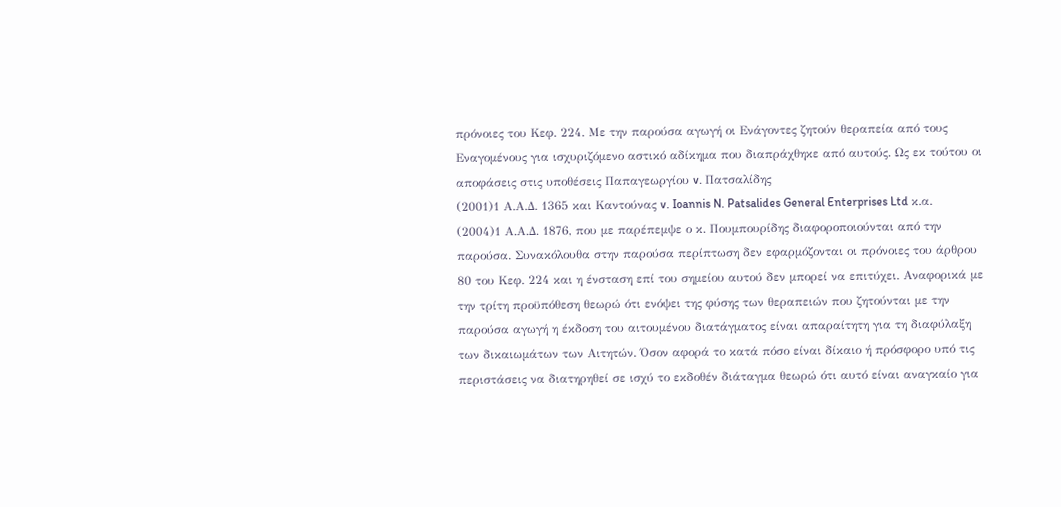πρόνοιες του Κεφ. 224. Με την παρούσα αγωγή οι Ενάγοντες ζητούν θεραπεία από τους Εναγομένους για ισχυριζόμενο αστικό αδίκημα που διαπράχθηκε από αυτούς. Ως εκ τούτου οι αποφάσεις στις υποθέσεις Παπαγεωργίου v. Πατσαλίδης
(2001)1 Α.Α.Δ. 1365 και Καντούνας v. Ioannis N. Patsalides General Enterprises Ltd κ.α.
(2004)1 Α.Α.Δ. 1876, που με παρέπεμψε ο κ. Πουμπουρίδης διαφοροποιούνται από την παρούσα. Συνακόλουθα στην παρούσα περίπτωση δεν εφαρμόζονται οι πρόνοιες του άρθρου 80 του Κεφ. 224 και η ένσταση επί του σημείου αυτού δεν μπορεί να επιτύχει. Αναφορικά με την τρίτη προϋπόθεση θεωρώ ότι ενόψει της φύσης των θεραπειών που ζητούνται με την παρούσα αγωγή η έκδοση του αιτουμένου διατάγματος είναι απαραίτητη για τη διαφύλαξη των δικαιωμάτων των Αιτητών. Όσον αφορά το κατά πόσο είναι δίκαιο ή πρόσφορο υπό τις περιστάσεις να διατηρηθεί σε ισχύ το εκδοθέν διάταγμα θεωρώ ότι αυτό είναι αναγκαίο για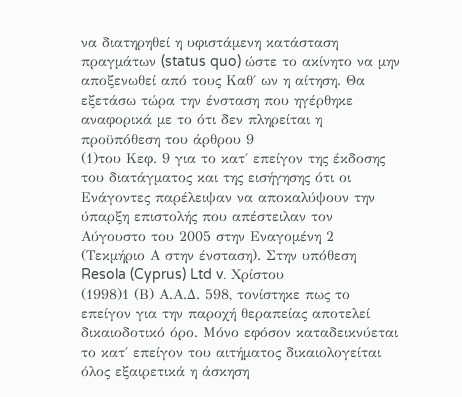να διατηρηθεί η υφιστάμενη κατάσταση πραγμάτων (status quo) ώστε το ακίνητο να μην αποξενωθεί από τους Καθ΄ ων η αίτηση. Θα εξετάσω τώρα την ένσταση που ηγέρθηκε αναφορικά με το ότι δεν πληρείται η προϋπόθεση του άρθρου 9
(1)του Κεφ. 9 για το κατ΄ επείγον της έκδοσης του διατάγματος και της εισήγησης ότι οι Ενάγοντες παρέλειψαν να αποκαλύψουν την ύπαρξη επιστολής που απέστειλαν τον Αύγουστο του 2005 στην Εναγομένη 2 (Τεκμήριο Α στην ένσταση). Στην υπόθεση Resola (Cyprus) Ltd v. Χρίστου
(1998)1 (Β) Α.Α.Δ. 598, τονίστηκε πως το επείγον για την παροχή θεραπείας αποτελεί δικαιοδοτικό όρο. Μόνο εφόσον καταδεικνύεται το κατ΄ επείγον του αιτήματος δικαιολογείται όλος εξαιρετικά η άσκηση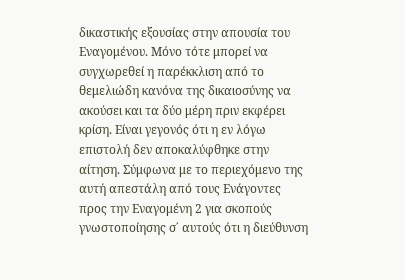δικαστικής εξουσίας στην απουσία του Εναγομένου. Μόνο τότε μπορεί να συγχωρεθεί η παρέκκλιση από το θεμελιώδη κανόνα της δικαιοσύνης να ακούσει και τα δύο μέρη πριν εκφέρει κρίση. Είναι γεγονός ότι η εν λόγω επιστολή δεν αποκαλύφθηκε στην αίτηση. Σύμφωνα με το περιεχόμενο της αυτή απεστάλη από τους Ενάγοντες προς την Εναγομένη 2 για σκοπούς γνωστοποίησης σ΄ αυτούς ότι η διεύθυνση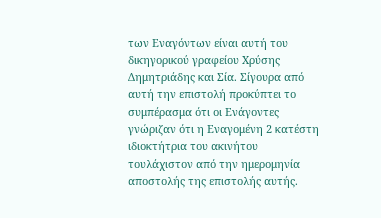των Εναγόντων είναι αυτή του δικηγορικού γραφείου Χρύσης Δημητριάδης και Σία. Σίγουρα από αυτή την επιστολή προκύπτει το συμπέρασμα ότι οι Ενάγοντες γνώριζαν ότι η Εναγομένη 2 κατέστη ιδιοκτήτρια του ακινήτου τουλάχιστον από την ημερομηνία αποστολής της επιστολής αυτής.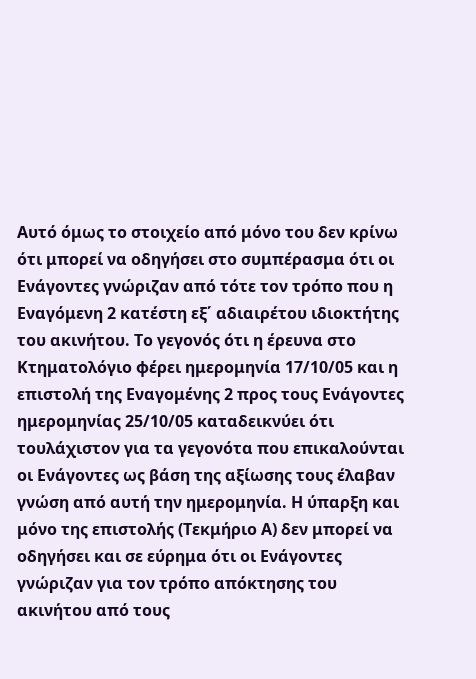Αυτό όμως το στοιχείο από μόνο του δεν κρίνω ότι μπορεί να οδηγήσει στο συμπέρασμα ότι οι Ενάγοντες γνώριζαν από τότε τον τρόπο που η Εναγόμενη 2 κατέστη εξ΄ αδιαιρέτου ιδιοκτήτης του ακινήτου. Το γεγονός ότι η έρευνα στο Κτηματολόγιο φέρει ημερομηνία 17/10/05 και η επιστολή της Εναγομένης 2 προς τους Ενάγοντες ημερομηνίας 25/10/05 καταδεικνύει ότι τουλάχιστον για τα γεγονότα που επικαλούνται οι Ενάγοντες ως βάση της αξίωσης τους έλαβαν γνώση από αυτή την ημερομηνία. Η ύπαρξη και μόνο της επιστολής (Τεκμήριο Α) δεν μπορεί να οδηγήσει και σε εύρημα ότι οι Ενάγοντες γνώριζαν για τον τρόπο απόκτησης του ακινήτου από τους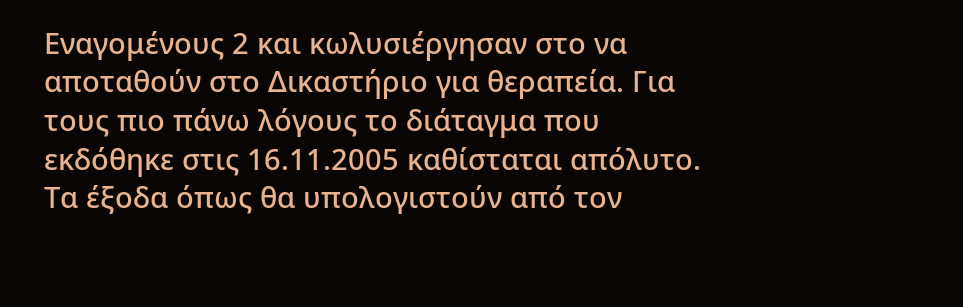Εναγομένους 2 και κωλυσιέργησαν στο να αποταθούν στο Δικαστήριο για θεραπεία. Για τους πιο πάνω λόγους το διάταγμα που εκδόθηκε στις 16.11.2005 καθίσταται απόλυτο. Τα έξοδα όπως θα υπολογιστούν από τον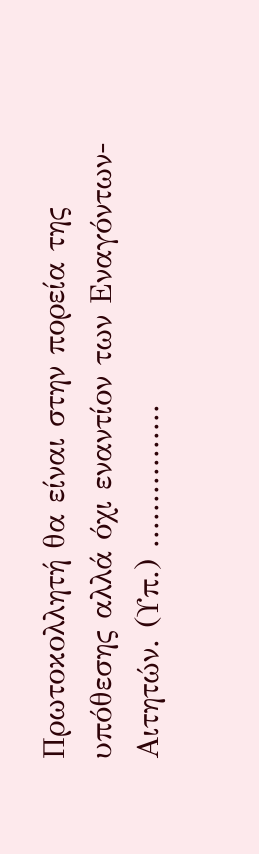Πρωτοκολλητή θα είναι στην πορεία της υπόθεσης αλλά όχι εναντίον των Εναγόντων-Αιτητών. (Υπ.) ................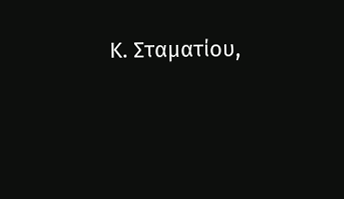Κ. Σταματίου,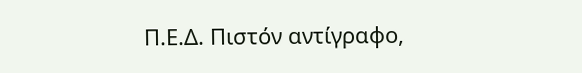Π.Ε.Δ. Πιστόν αντίγραφο,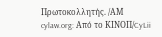Πρωτοκολλητής. /ΑΜ cylaw.org: Από το ΚΙΝOΠ/CyLii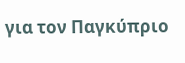για τον Παγκύπριο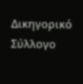Δικηγορικό Σύλλογο